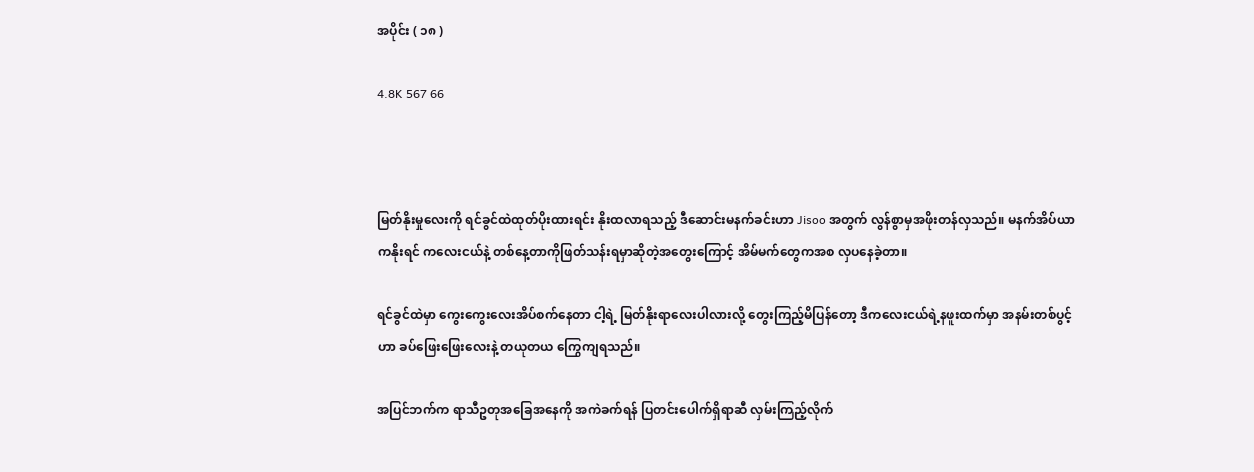အပိုင်း ( ၁၈ )

4.8K 567 66



မြတ်နိုးမှုလေးကို ရင်ခွင်ထဲထုတ်ပိုးထားရင်း နိုးထလာရသည့် ဒီဆောင်းမနက်ခင်းဟာ Jisoo အတွက် လွန်စွာမှအဖိုးတန်လှသည်။ မနက်အိပ်ယာကနိုးရင် ကလေးငယ်နဲ့ တစ်နေ့တာကိုဖြတ်သန်းရမှာဆိုတဲ့အတွေးကြောင့် အိမ်မက်တွေကအစ လှပနေခဲ့တာ။

ရင်ခွင်ထဲမှာ ကွေးကွေးလေးအိပ်စက်နေတာ ငါ့ရဲ့ မြတ်နိုးရာလေးပါလားလို့ တွေးကြည့်မိပြန်တော့ ဒီကလေးငယ်ရဲ့နဖူးထက်မှာ အနမ်းတစ်ပွင့်ဟာ ခပ်ဖြေးဖြေးလေးနဲ့ တယုတယ ကြွေကျရသည်။

အပြင်ဘက်က ရာသီဥတုအခြေအနေကို အကဲခက်ရန် ပြတင်းပေါက်ရှိရာဆီ လှမ်းကြည့်လိုက်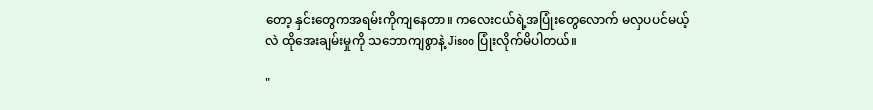တော့ နှင်းတွေကအရမ်းကိုကျနေတာ။ ကလေးငယ်ရဲ့အပြုံးတွေလောက် မလှပပင်မယ့်လဲ ထိုအေးချမ်းမှုကို သဘောကျစွာနဲ့ Jisoo ပြုံးလိုက်မိပါတယ်။

"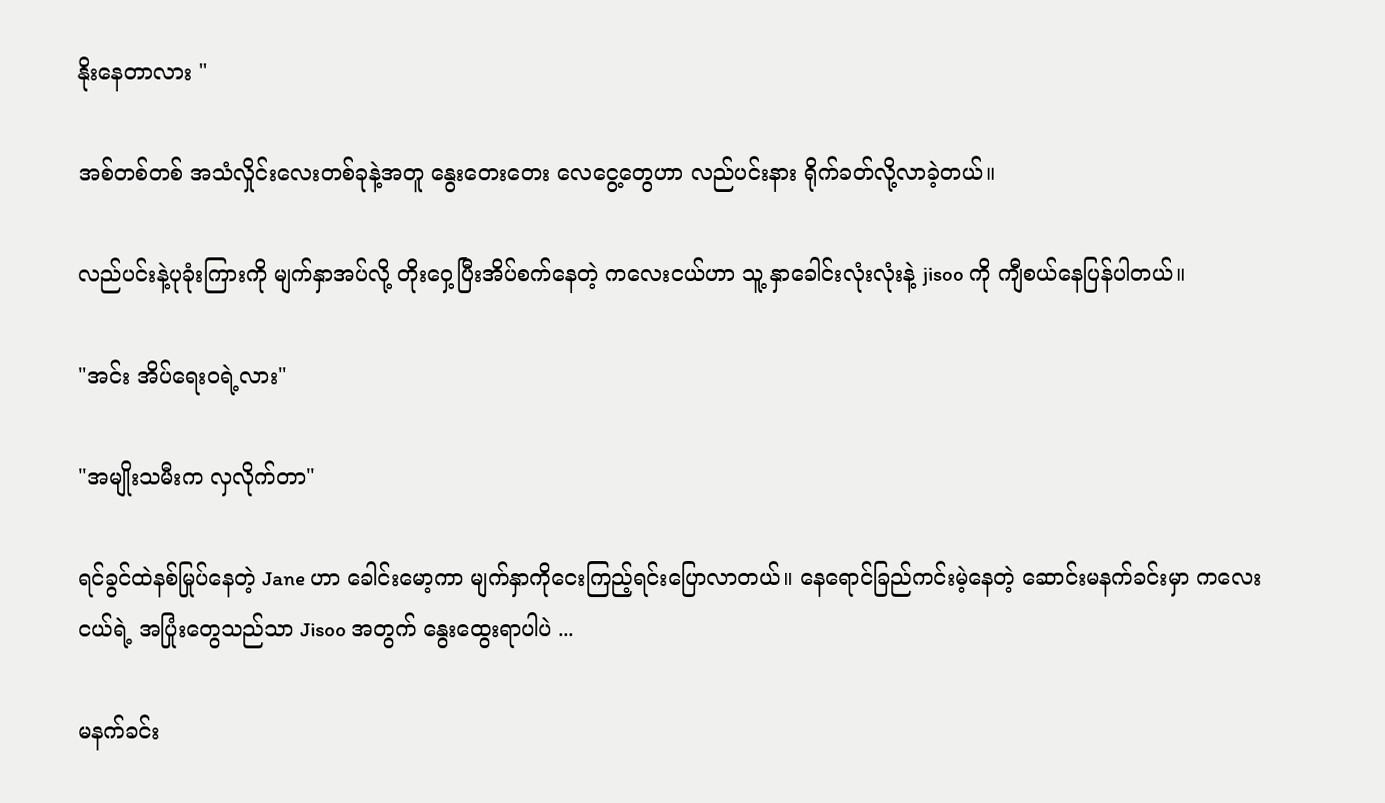နိုးနေတာလား "

အစ်တစ်တစ် အသံလှိုင်းလေးတစ်ခုနဲ့အတူ နွေးတေးတေး လေငွေ့တွေဟာ လည်ပင်းနား ရိုက်ခတ်လို့လာခဲ့တယ်။

လည်ပင်းနဲ့ပုခုံးကြားကို မျက်နှာအပ်လို့ တိုးဝှေ့ပြီးအိပ်စက်နေတဲ့ ကလေးငယ်ဟာ သူ့ နှာခေါင်းလုံးလုံးနဲ့ jisoo ကို ကျီစယ်နေပြန်ပါတယ်။

"အင်း အိပ်ရေးဝရဲ့လား"

"အမျိုးသမီးက လှလိုက်တာ"

ရင်ခွင်ထဲနစ်မြုပ်နေတဲ့ Jane ဟာ ခေါင်းမော့ကာ မျက်နှာကိုငေးကြည့်ရင်းပြောလာတယ်။ နေရောင်ခြည်ကင်းမဲ့နေတဲ့ ဆောင်းမနက်ခင်းမှာ ကလေးငယ်ရဲ့ အပြုံးတွေသည်သာ Jisoo အတွက် နွေးထွေးရာပါပဲ ...

မနက်ခင်း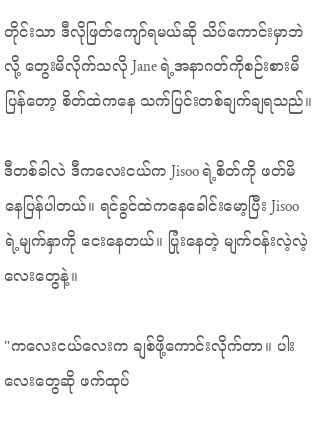တိုင်းသာ ဒီလိုဖြတ်ကျော်ရမယ်ဆို သိပ်ကောင်းမှာဘဲလို့ တွေးမိလိုက်သလို Jane ရဲ့အနာဂတ်ကိုစဉ်းစားမိပြန်တော့ စိတ်ထဲကနေ သက်ပြင်းတစ်ချက်ချရသည်။

ဒီတစ်ခါလဲ ဒီကလေးငယ်က Jisoo ရဲ့စိတ်ကို ဖတ်မိနေပြန်ပါတယ်။ ရင်ခွင်ထဲကနေခေါင်းမော့ပြီး Jisoo ရဲ့မျက်နှာကို ငေးနေတယ်။ ပြုံးနေတဲ့ မျက်ဝန်းလဲ့လဲ့လေးတွေနဲ့။

"ကလေးငယ်လေးက ချစ်ဖို့ကောင်းလိုက်တာ။ ပါးလေးတွေဆို ဖက်ထုပ်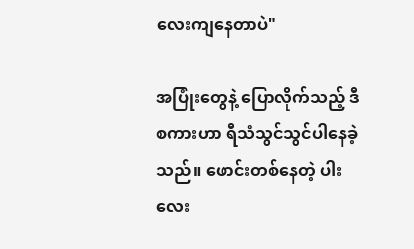လေးကျနေတာပဲ"

အပြုံးတွေနဲ့ ပြောလိုက်သည့် ဒီစကားဟာ ရီသံသွင်သွင်ပါနေခဲ့သည်။ ဖောင်းတစ်နေတဲ့ ပါးလေး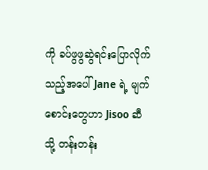ကို ခပ်ဖွဖွဆွဲရင်းပြောလိုက်သည့်အပေါ် Jane ရဲ့ မျက်စောင်းတွေဟာ Jisoo ဆီသို့ တန်းတန်း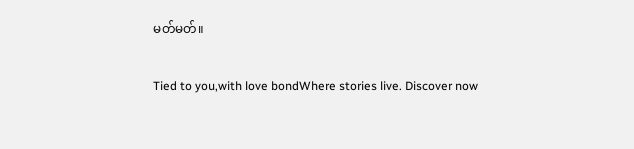မတ်မတ်။

Tied to you,with love bondWhere stories live. Discover now